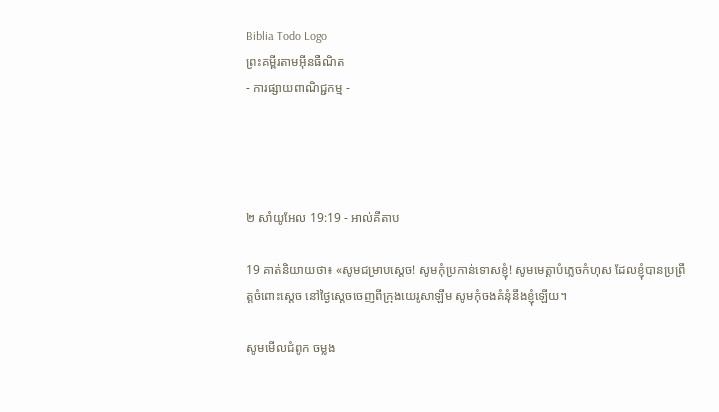Biblia Todo Logo
ព្រះគម្ពីរតាមអ៊ីនធឺណិត
- ការផ្សាយពាណិជ្ជកម្ម -




២ សាំ‌យូ‌អែល 19:19 - អាល់គីតាប

19 គាត់និយាយថា៖ «សូមជម្រាបស្តេច! សូមកុំប្រកាន់ទោសខ្ញុំ! សូមមេត្តាបំភ្លេចកំហុស ដែលខ្ញុំបានប្រព្រឹត្តចំពោះស្តេច នៅថ្ងៃស្តេចចេញពីក្រុងយេរូ‌សាឡឹម សូមកុំចងគំនុំនឹងខ្ញុំឡើយ។

សូមមើលជំពូក ចម្លង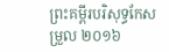ព្រះគម្ពីរបរិសុទ្ធកែសម្រួល ២០១៦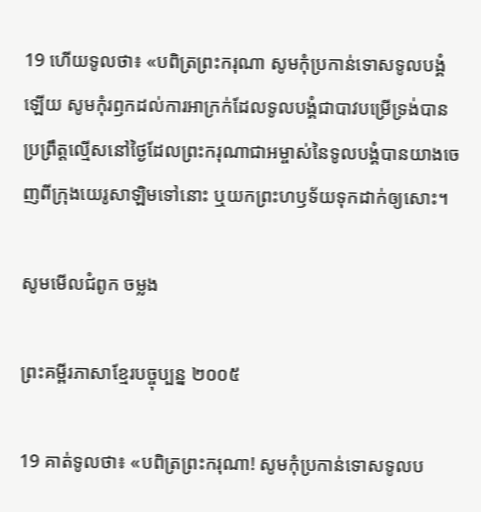19 ហើយទូលថា៖ «បពិត្រព្រះ‌ករុណា សូមកុំប្រកាន់ទោសទូល‌បង្គំឡើយ សូមកុំរឭកដល់ការអាក្រក់ដែលទូល‌បង្គំជាបាវបម្រើទ្រង់បានប្រព្រឹត្តល្មើសនៅថ្ងៃដែលព្រះ‌ករុណាជាអម្ចាស់នៃទូល‌បង្គំបានយាងចេញពីក្រុងយេរូ‌សាឡិមទៅនោះ ឬយកព្រះ‌ហឫ‌ទ័យទុកដាក់ឲ្យសោះ។

សូមមើលជំពូក ចម្លង

ព្រះគម្ពីរភាសាខ្មែរបច្ចុប្បន្ន ២០០៥

19 គាត់ទូលថា៖ «បពិត្រព្រះ‌ករុណា! សូមកុំប្រកាន់ទោសទូលប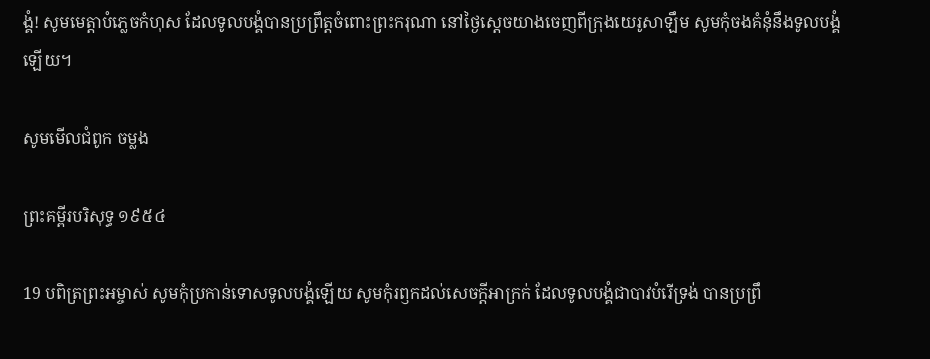ង្គំ! សូមមេត្តាបំភ្លេចកំហុស ដែលទូលបង្គំបានប្រព្រឹត្តចំពោះព្រះ‌ករុណា នៅថ្ងៃស្ដេចយាងចេញពីក្រុងយេរូ‌សាឡឹម សូមកុំចងគំនុំនឹងទូលបង្គំឡើយ។

សូមមើលជំពូក ចម្លង

ព្រះគម្ពីរបរិសុទ្ធ ១៩៥៤

19 បពិត្រព្រះ‌អម្ចាស់ សូមកុំប្រកាន់ទោសទូលបង្គំឡើយ សូមកុំរឭកដល់សេចក្ដីអាក្រក់ ដែលទូលបង្គំជាបាវបំរើទ្រង់ បានប្រព្រឹ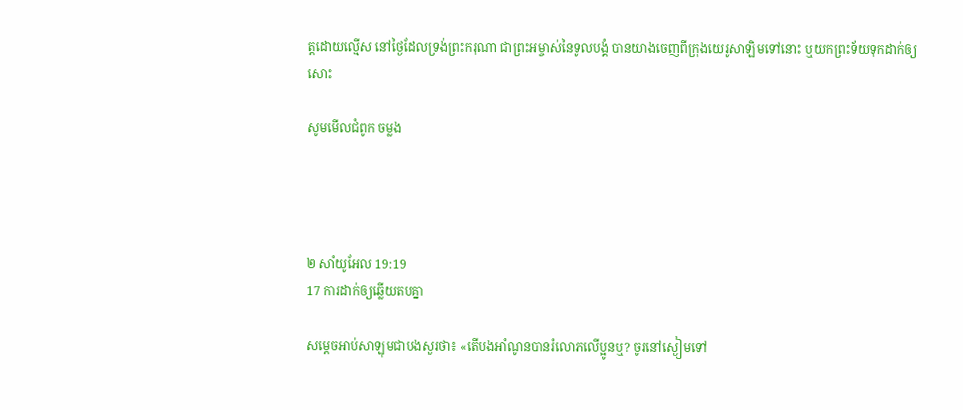ត្តដោយល្មើស នៅថ្ងៃដែលទ្រង់ព្រះ‌ករុណា ជាព្រះ‌អម្ចាស់នៃទូលបង្គំ បានយាងចេញពីក្រុងយេរូ‌សាឡិមទៅនោះ ឬយកព្រះ‌ទ័យទុកដាក់ឲ្យសោះ

សូមមើលជំពូក ចម្លង




២ សាំ‌យូ‌អែល 19:19
17 ការដាក់ឲ្យឆ្លើយតបគ្នា

សម្តេចអាប់‌សាឡុមជាបងសួរថា៖ «តើបងអាំ‌ណូនបានរំលោភលើប្អូនឬ? ចូរនៅស្ងៀមទៅ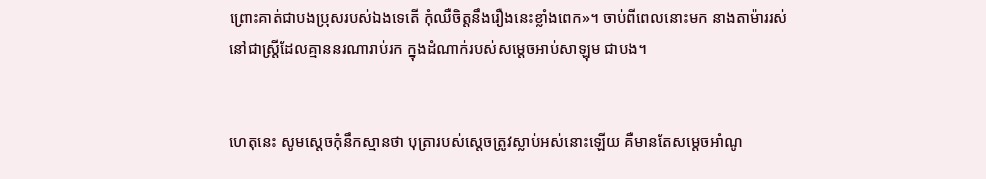ព្រោះគាត់ជាបងប្រុសរបស់ឯងទេតើ កុំឈឺចិត្តនឹងរឿងនេះខ្លាំងពេក»។ ចាប់ពីពេលនោះមក នាងតាម៉ាររស់នៅជាស្ត្រីដែលគ្មាននរណារាប់រក ក្នុងដំណាក់របស់សម្តេចអាប់‌សាឡុម ជាបង។


ហេតុនេះ សូមស្តេចកុំនឹកស្មានថា បុត្រារបស់ស្តេចត្រូវស្លាប់អស់នោះឡើយ គឺមានតែសម្តេចអាំ‌ណូ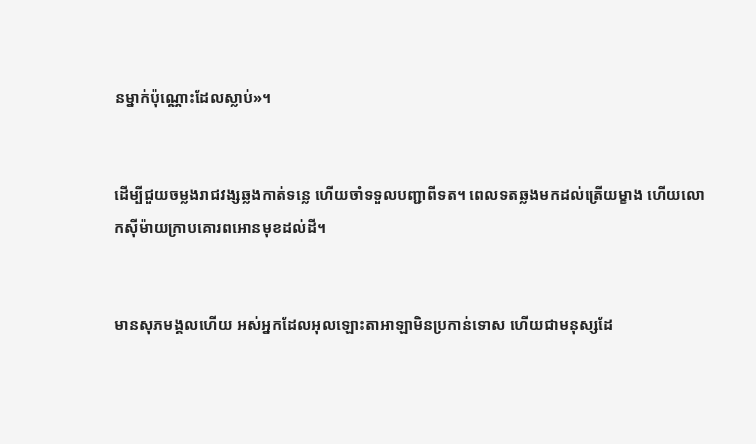នម្នាក់ប៉ុណ្ណោះដែលស្លាប់»។


ដើម្បីជួយចម្លងរាជ‌វង្សឆ្លងកាត់ទន្លេ ហើយចាំទទួលបញ្ជាពីទត។ ពេលទតឆ្លងមកដល់ត្រើយម្ខាង ហើយលោកស៊ីម៉ាយក្រាបគោរពអោនមុខដល់ដី។


មានសុភ‌មង្គលហើយ អស់អ្នកដែលអុលឡោះ‌តាអាឡាមិនប្រកាន់ទោស ហើយជាមនុស្សដែ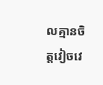លគ្មានចិត្តវៀច‌វេ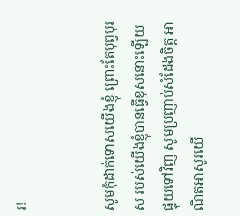រ!


សូមកុំដាក់ទោសយើងខ្ញុំ ព្រោះតែបុព្វបុរស របស់យើងខ្ញុំបានធ្វើខុសនោះឡើយ ផ្ទុយទៅវិញ សូមប្រញាប់សំដែងចិត្ត អាណិត‌អាសូរយើ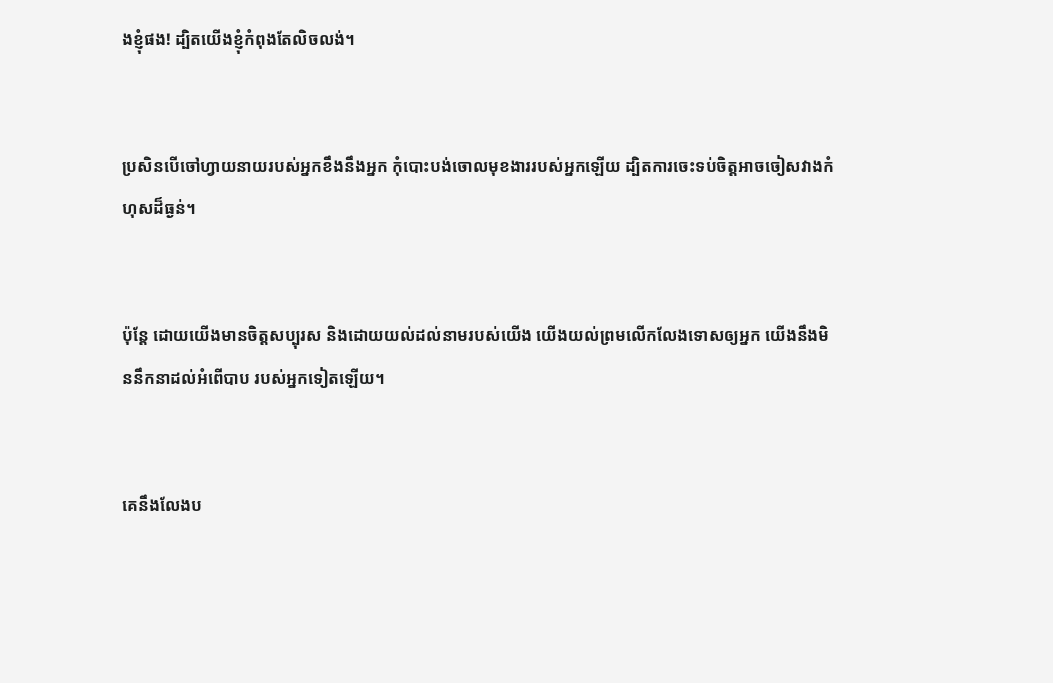ងខ្ញុំផង! ដ្បិតយើងខ្ញុំកំពុងតែលិចលង់។


ប្រសិនបើចៅហ្វាយនាយរបស់អ្នកខឹងនឹងអ្នក កុំបោះបង់ចោលមុខ‌ងាររបស់អ្នកឡើយ ដ្បិតការចេះទប់ចិត្តអាចចៀស‌វាងកំហុសដ៏ធ្ងន់។


ប៉ុន្តែ ដោយយើងមានចិត្តសប្បុរស និងដោយយល់ដល់នាមរបស់យើង យើងយល់ព្រមលើក‌លែងទោសឲ្យអ្នក យើងនឹងមិននឹកនាដល់អំពើបាប របស់អ្នកទៀតឡើយ។


គេនឹងលែងប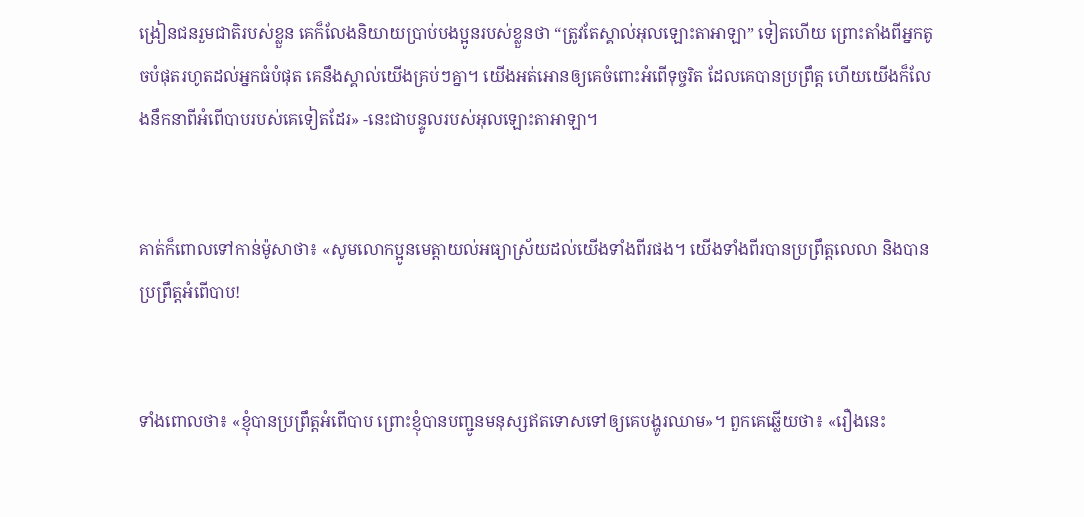ង្រៀនជនរួមជាតិរបស់ខ្លួន គេក៏លែងនិយាយប្រាប់បងប្អូនរបស់ខ្លួនថា “ត្រូវតែស្គាល់អុលឡោះ‌តាអាឡា” ទៀតហើយ ព្រោះតាំងពីអ្នកតូចបំផុតរហូតដល់អ្នកធំបំផុត គេនឹងស្គាល់យើងគ្រប់ៗគ្នា។ យើងអត់‌អោនឲ្យគេចំពោះអំពើទុច្ចរិត ដែលគេបានប្រព្រឹត្ត ហើយយើងក៏លែងនឹកនាពីអំពើបាបរបស់គេទៀតដែរ» -នេះជាបន្ទូលរបស់អុលឡោះ‌តាអាឡា។


គាត់ក៏ពោលទៅកាន់ម៉ូសាថា៖ «សូមលោកប្អូនមេត្តាយល់អធ្យា‌ស្រ័យដល់យើងទាំងពីរផង។ យើងទាំងពីរបានប្រព្រឹត្តលេលា និងបានប្រព្រឹត្តអំពើបាប!


ទាំងពោលថា៖ «ខ្ញុំបានប្រព្រឹត្ដអំពើបាប ព្រោះខ្ញុំបានបញ្ជូនមនុស្សឥតទោសទៅឲ្យគេបង្ហូរឈាម»។ ពួកគេឆ្លើយថា៖ «រឿងនេះ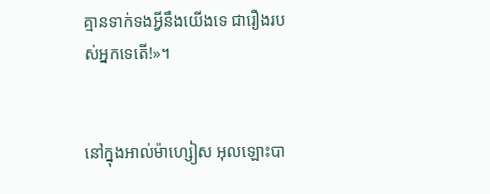គ្មានទាក់‌ទងអ្វីនឹងយើងទេ ជារឿងរបស់អ្នកទេតើ!»។


នៅក្នុងអាល់ម៉ា‌ហ្សៀស អុលឡោះបា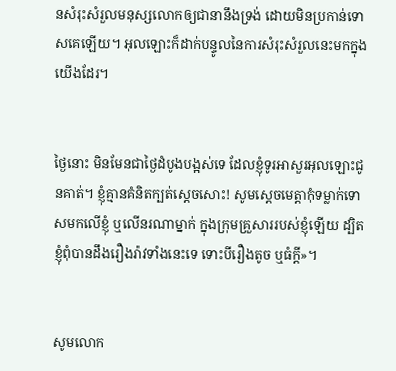នសំរុះ‌សំរួលមនុស្សលោកឲ្យជានានឹងទ្រង់ ដោយមិនប្រកាន់ទោសគេឡើយ។ អុលឡោះក៏ដាក់បន្ទូលនៃការសំរុះ‌សំរួលនេះមកក្នុងយើងដែរ។


ថ្ងៃនោះ មិនមែនជាថ្ងៃដំបូងបង្អស់ទេ ដែលខ្ញុំទូរអាសួរអុលឡោះជូនគាត់។ ខ្ញុំគ្មានគំនិតក្បត់ស្តេចសោះ! សូមស្តេចមេត្តាកុំទម្លាក់ទោសមកលើខ្ញុំ ឬលើនរណាម្នាក់ ក្នុងក្រុមគ្រួសាររបស់ខ្ញុំឡើយ ដ្បិតខ្ញុំពុំបានដឹងរឿងរ៉ាវទាំងនេះទេ ទោះបីរឿងតូច ឬធំក្តី»។


សូមលោក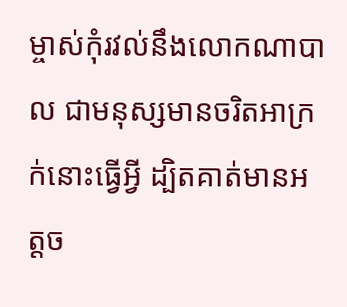ម្ចាស់កុំរវល់នឹងលោកណាបាល ជាមនុស្សមានចរិតអាក្រក់នោះធ្វើអ្វី ដ្បិតគាត់មានអត្ត‌ច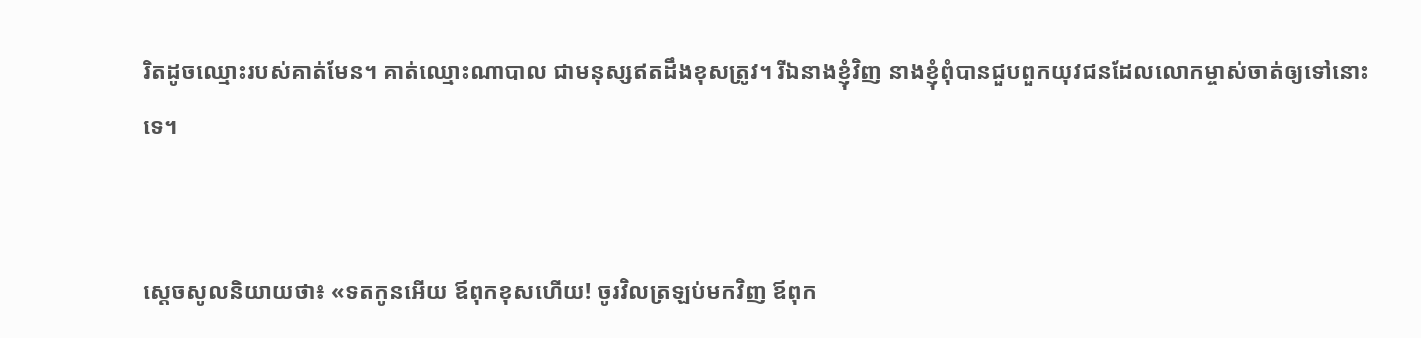រិតដូចឈ្មោះរបស់គាត់មែន។ គាត់ឈ្មោះណាបាល ជាមនុស្សឥតដឹងខុសត្រូវ។ រីឯនាងខ្ញុំវិញ នាងខ្ញុំពុំបានជួបពួកយុវជនដែលលោកម្ចាស់ចាត់ឲ្យទៅនោះទេ។


ស្តេចសូលនិយាយថា៖ «ទតកូនអើយ ឪពុកខុសហើយ! ចូរវិលត្រឡប់មកវិញ ឪពុក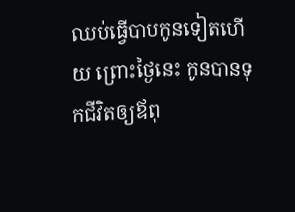ឈប់ធ្វើបាបកូនទៀតហើយ ព្រោះថ្ងៃនេះ កូនបានទុកជីវិតឲ្យឪពុ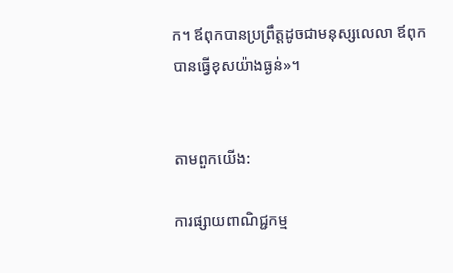ក។ ឪពុកបានប្រព្រឹត្តដូចជាមនុស្សលេ‌លា ឪពុកបានធ្វើខុសយ៉ាងធ្ងន់»។


តាមពួកយើង:

ការផ្សាយពាណិជ្ជកម្ម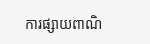ការផ្សាយពាណិ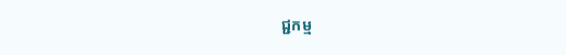ជ្ជកម្ម